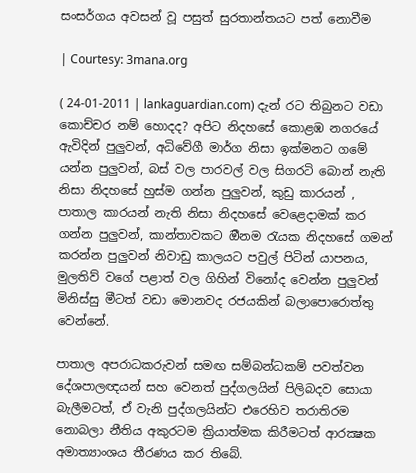සංසර්ගය අවසන් වූ පසුත් සුරතාන්තයට පත් නොවීම

| Courtesy: 3mana.org

( 24-01-2011 | lankaguardian.com) දැන් රට තිබුනට වඩා කොච්චර නම් හොදද? අපිට නිදහසේ කොළඹ නගරයේ ඇවිදින් පුලුවන්, අධිවේගී මාර්ග නිසා ඉක්මනට ගමේ යන්න පුලුවන්, බස් වල පාරවල් වල සිගරටි බොන් නැති නිසා නිදහසේ හුස්ම ගන්න පුලුවන්, කුඩු කාරයන් , පාතාල කාරයන් නැති නිසා නිදහසේ වෙළෙදාමක් කර ගන්න පුලුවන්, කාන්තාවකට ඔීනම රැයක නිදහසේ ගමන් කරන්න පුලුවන් නිවාඩු කාලයට පවුල් පිටින් යාපනය, මුලතිව් වගේ පළාත් වල ගිහින් විනෝද වෙන්න පුලුවන් මිනිස්සු මීටත් වඩා මොනවද රජයකින් බලාපොරොත්තු වෙන්නේ.

පාතාල අපරාධකරුවන් සමඟ සම්බන්ධකම් පවත්වන දේශපාලඥයන් සහ වෙනත් පුද්ගලයින් පිලිබදව සොයා බැලීමටත්, ඒ වැනි පුද්ගලයින්ට එරෙහිව තරාතිරම නොබලා නීතිය අකුරටම ක්‍රියාත්මක කිරීමටත් ආරක්‍ෂක අමාත්‍යාංශය තීරණය කර තිබේ.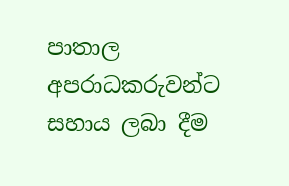පාතාල අපරාධකරුවන්ට සහාය ලබා දීම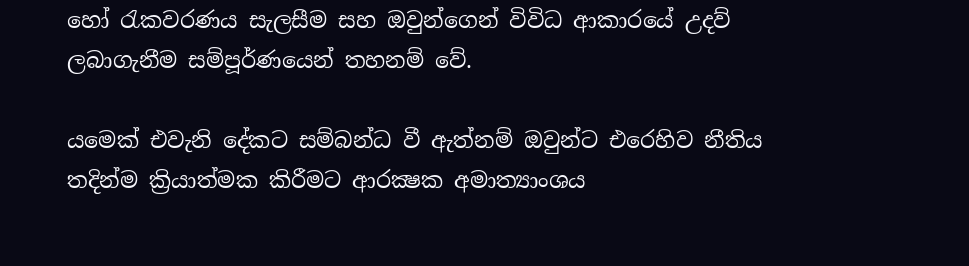හෝ රැකවරණය සැලසීම සහ ඔවුන්ගෙන් විවිධ ආකාරයේ උදව් ලබාගැනීම සම්පූර්ණයෙන් තහනම් වේ.

යමෙක් එවැනි දේකට සම්බන්ධ වී ඇත්නම් ඔවුන්ට එරෙහිව නීතිය තදින්ම ක්‍රියාත්මක කිරීමට ආරක්‍ෂක අමාත්‍යාංශය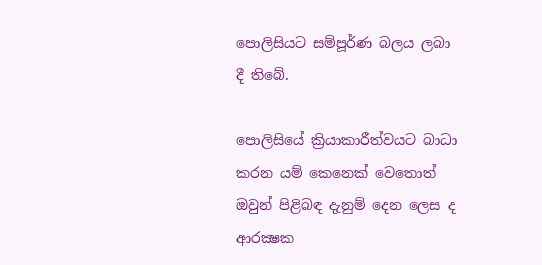පොලිසියට සම්පූර්ණ බලය ලබා දී තිබේ.

පොලිසියේ ක්‍රියාකාරීත්වයට බාධා කරන යම් කෙනෙක් වෙතොත් ඔවුන් පිළිබඳ දැනුම් දෙන ලෙස ද ආරක්‍ෂක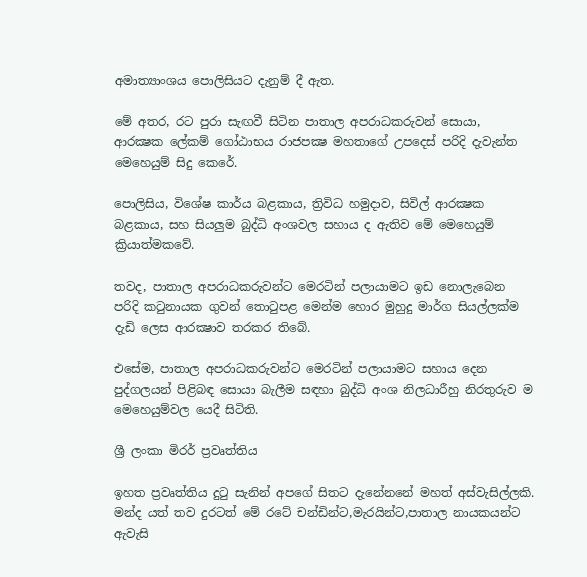අමාත්‍යාංශය පොලිසියට දැනුම් දී ඇත.

මේ අතර, රට පුරා සැඟවී සිටින පාතාල අපරාධකරුවන් සොයා, ආරක්‍ෂක ලේකම් ගෝඨාභය රාජපක්‍ෂ මහතාගේ උපදෙස් පරිදි දැවැන්ත මෙහෙයුම් සිදු කෙරේ.

පොලිසිය, විශේෂ කාර්ය බළකාය, ත්‍රිවිධ හමුදාව, සිවිල් ආරක්‍ෂක බළකාය, සහ සියලුම බුද්ධි අංශවල සහාය ද ඇතිව මේ මෙහෙයුම් ක්‍රියාත්මකවේ.

තවද, පාතාල අපරාධකරුවන්ට මෙරටින් පලායාමට ඉඩ නොලැබෙන පරිදි කටුනායක ගුවන් තොටුපළ මෙන්ම හොර මුහුදු මාර්ග සියල්ලක්ම දැඩි ලෙස ආරක්‍ෂාව තරකර තිබේ.

එසේම, පාතාල අපරාධකරුවන්ට මෙරටින් පලායාමට සහාය දෙන පුද්ගලයන් පිළිබඳ සොයා බැලීම සඳහා බුද්ධි අංශ නිලධාරීහු නිරතුරුව ම මෙහෙයුම්වල යෙදී සිටිති.

ශ්‍රී ලංකා මිරර් ප්‍රවෘත්තිය

ඉහත ප්‍රවෘත්තිය දුටු සැනින් අපගේ සිතට දැනේනනේ මහත් අස්වැසිල්ලකි. මන්ද යත් තව දුරටත් මේ රටේ චන්ඩින්ට,මැරයින්ට,පාතාල නායකයන්ට ඇවැසි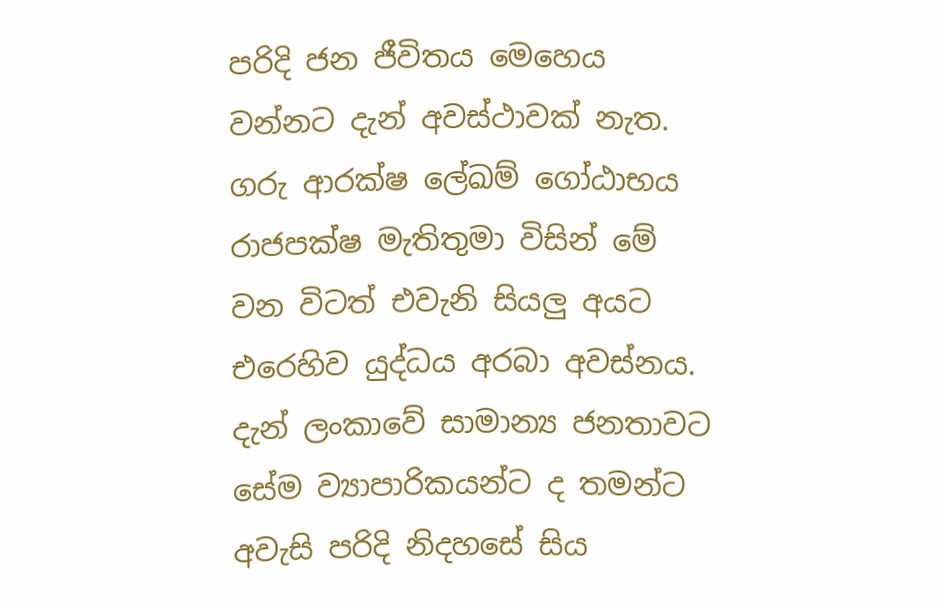පරිදි ජන ජීවිතය මෙහෙය වන්නට දැන් අවස්ථාවක් නැත. ගරු ආරක්ෂ ලේඛම් ගෝඨාභය රාජපක්ෂ මැතිතුමා විසින් මේ වන විටත් එවැනි සියලු අයට එරෙහිව යුද්ධය අරබා අවස්නය. දැන් ලංකාවේ සාමාන්‍ය ජනතාවට සේම ව්‍යාපාරිකයන්ට ද තමන්ට අවැසි පරිදි නිදහසේ සිය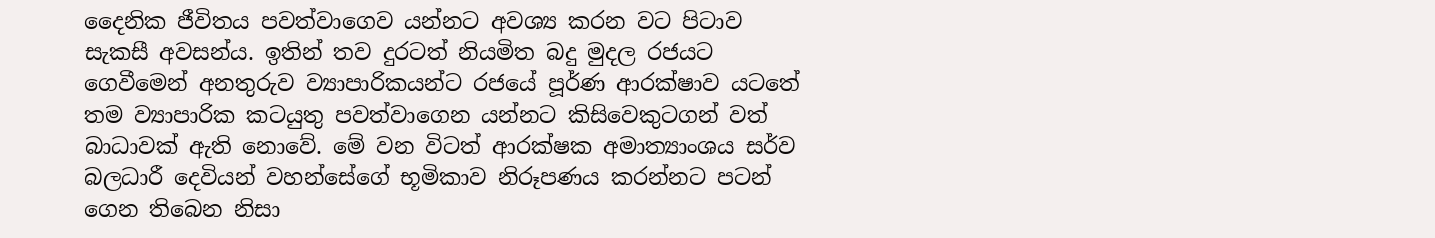දෛනික ජීවිතය පවත්වාගෙව යන්නට අවශ්‍ය කරන වට පිටාව සැකසී අවසන්ය. ඉතින් තව දුරටත් නියමිත බදු මුදල රජයට ගෙවීමෙන් අනතුරුව ව්‍යාපාරිකයන්ට රජයේ පූර්ණ ආරක්ෂාව යටතේ තම ව්‍යාපාරික කටයුතු පවත්වාගෙන යන්නට කිසිවෙකුටගන් වත් බාධාවක් ඇති නොවේ. මේ වන විටත් ආරක්ෂක අමාත්‍යාංශය සර්ව බලධාරී දෙවියන් වහන්සේගේ භූමිකාව නිරූපණය කරන්නට පටන් ගෙන තිබෙන නිසා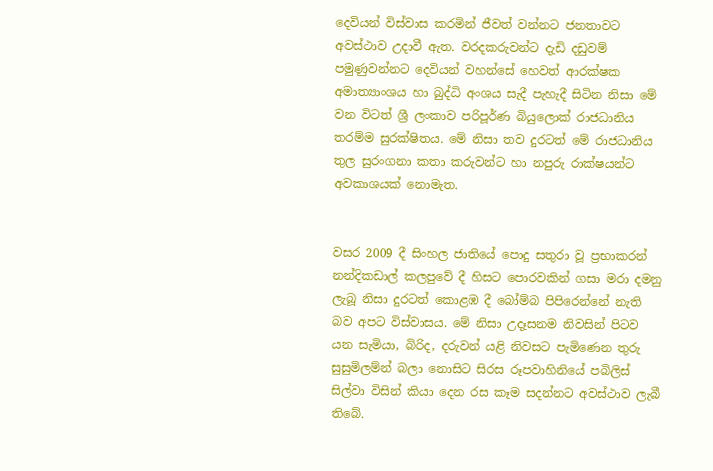දෙවියන් විස්වාස කරමින් ජීවත් වන්නට ජනතාවට අවස්ථාව උදාවී ඇත. වරදකරුවන්ට දැඩි දඩුවම් පමුණුවන්නට දෙවියන් වහන්සේ හෙවත් ආරක්ෂක අමාත්‍යාංශය හා බුද්ධි අංශය සැදී පැහැදී සිටින නිසා මේ වන විටත් ශ්‍රී ලංකාව පරිපූර්ණ බියුලොක් රාජධානිය තරම්ම සුරක්ෂිතය. මේ නිසා තව දුරටත් මේ රාජධානිය තුල සුරංගනා කතා කරුවන්ට හා නපුරු රාක්ෂයන්ට අවකාශයක් නොමැත.


වසර 2009 දී සිංහල ජාතියේ පොදු සතුරා වූ ප්‍රභාකරන් නන්දිකඩාල් කලපුවේ දී හිසට පොරවකින් ගසා මරා දමනු ලැබූ නිසා දුරටත් කොළඹ දී බෝම්බ පිපිරෙන්නේ නැති බව අපට විස්වාසය. මේ නිසා උදෑසනම නිවසින් පිටව යන සැමියා, බිරිද, දරුවන් යළි නිවසට පැමිණෙන තුරු සුසුමිලම්න් බලා නොසිට සිරස රූපවාහිනියේ පබිලිස් සිල්වා විසින් කියා දෙන රස කෑම සදන්නට අවස්ථාව ලැබී තිබේ.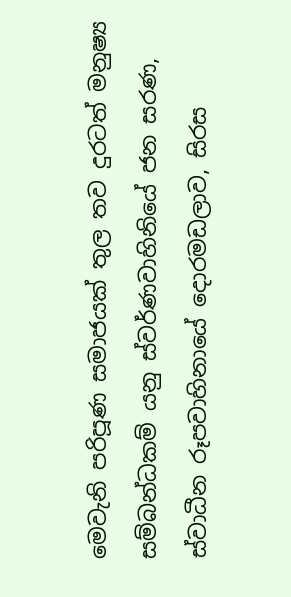මෙවැනි පරිපූණ සමාජයක් තුල තව දුරටත් මනුෂ්‍ය සම්බන්ධකම් යනු ස්වර්ණවාහිනියේ ජන සරණ, ස්වාධීන රූපවාහිනායේ දොරමඩලාව, සිරස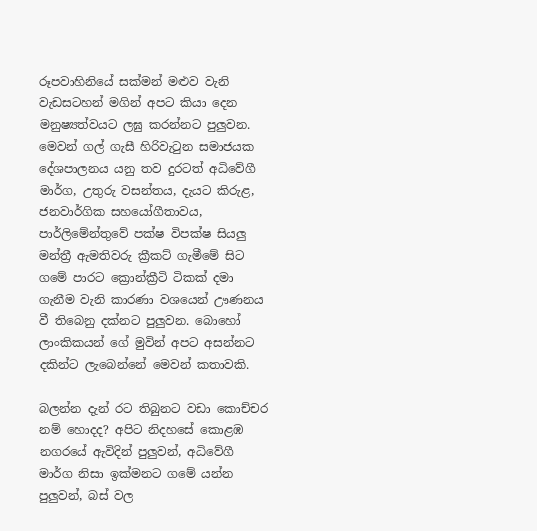රූපවාහිනියේ සක්මන් මළුව වැනි වැඩසටහන් මගින් අපට කියා දෙන මනුෂ්‍යත්වයට ලඝු කරන්නට පුලුවන. මෙවන් ගල් ගැසී හිරිවැටුන සමාජයක දේශපාලනය යනු තව දුරටත් අධිවේගී මාර්ග, උතුරු වසන්තය, දැයට කිරුළ, ජනවාර්ගික සහයෝගීතාවය, පාර්ලිමේන්තුවේ පක්ෂ විපක්ෂ සියලු මන්ත්‍රී ඇමතිවරු ක්‍රීකට් ගැමීමේ සිට ගමේ පාරට ක්‍රොන්ක්‍රීටි ටිකක් දමා ගැනීම වැනි කාරණා වශයෙන් ඌණනය වී තිබෙනු දක්නට පුලුවන. බොහෝ ලාංකිකයන් ගේ මුවින් අපට අසන්නට දකින්ට ලැබෙන්නේ මෙවන් කතාවකි.

බලන්න දැන් රට තිබුනට වඩා කොච්චර නම් හොදද? අපිට නිදහසේ කොළඹ නගරයේ ඇවිදින් පුලුවන්, අධිවේගී මාර්ග නිසා ඉක්මනට ගමේ යන්න පුලුවන්, බස් වල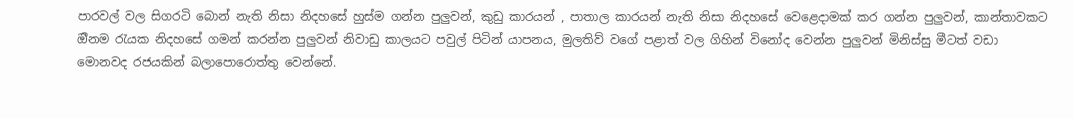පාරවල් වල සිගරටි බොන් නැති නිසා නිදහසේ හුස්ම ගන්න පුලුවන්, කුඩු කාරයන් , පාතාල කාරයන් නැති නිසා නිදහසේ වෙළෙදාමක් කර ගන්න පුලුවන්, කාන්තාවකට ඔීනම රැයක නිදහසේ ගමන් කරන්න පුලුවන් නිවාඩු කාලයට පවුල් පිටින් යාපනය, මුලතිව් වගේ පළාත් වල ගිහින් විනෝද වෙන්න පුලුවන් මිනිස්සු මීටත් වඩා මොනවද රජයකින් බලාපොරොත්තු වෙන්නේ.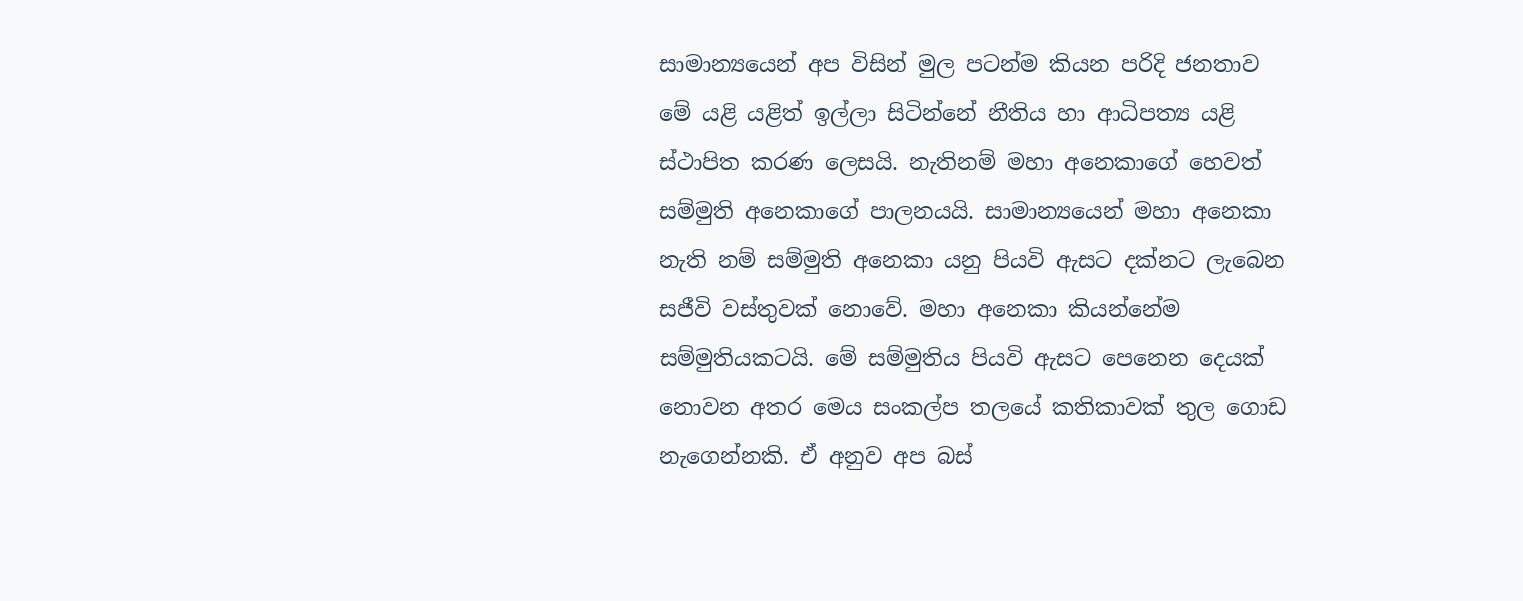සාමාන්‍යයෙන් අප විසින් මුල පටන්ම කියන පරිදි ජනතාව මේ යළි යළිත් ඉල්ලා සිටින්නේ නීතිය හා ආධිපත්‍ය යළි ස්ථාපිත කරණ ලෙසයි. නැතිනම් මහා අනෙකාගේ හෙවත් සම්මුති අනෙකාගේ පාලනයයි. සාමාන්‍යයෙන් මහා අනෙකා නැති නම් සම්මුති අනෙකා යනු පියවි ඇසට දක්නට ලැබෙන සජීවි වස්තුවක් නොවේ. මහා අනෙකා කියන්නේම සම්මුතියකටයි. මේ සම්මුතිය පියවි ඇසට පෙනෙන දෙයක් නොවන අතර මෙය සංකල්ප තලයේ කතිකාවක් තුල ගොඩ නැගෙන්නකි. ඒ අනුව අප බස්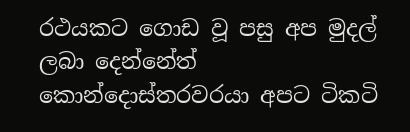රථයකට ගොඩ වූ පසු අප මුදල් ලබා දෙන්නේත් කොන්දොස්තරවරයා අපට ටිකටි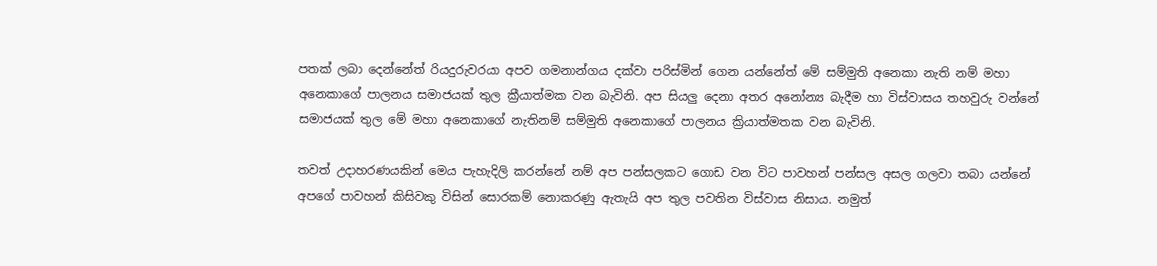පතක් ලබා දෙන්නේත් රියදුරුවරයා අපව ගමනාන්ගය දක්වා පරිස්මින් ගෙන යන්නේත් මේ සම්මුති අනෙකා නැති නම් මහා අනෙකාගේ පාලනය සමාජයක් තුල ක්‍රීයාත්මක වන බැවිනි. අප සියලු දෙනා අතර අනෝන්‍ය බැදීම හා විස්වාසය තහවුරු වන්නේ සමාජයක් තුල මේ මහා අනෙකාගේ නැතිනම් සම්මුති අනෙකාගේ පාලනය ක්‍රියාත්මතක වන බැවිනි.

තවත් උදාහරණයකින් මෙය පැහැදිලි කරන්නේ නම් අප පන්සලකට ගොඩ වන විට පාවහන් පන්සල අසල ගලවා තබා යන්නේ අපගේ පාවහන් කිසිවකු විසින් සොරකම් නොකරණු ඇතැයි අප තුල පවතින විස්වාස නිසාය. නමුත්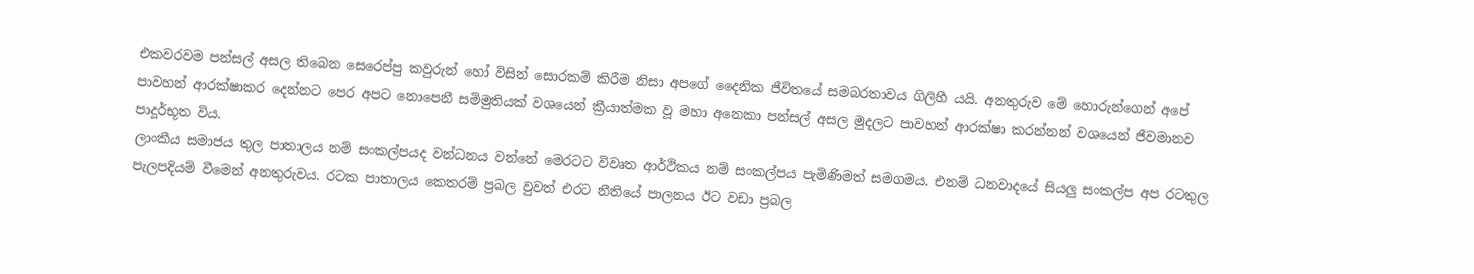එකවරවම පන්සල් අසල තිබෙන සෙරෙප්පු කවුරුන් හෝ විසින් සොරකම් කිරීම නිසා අපගේ දෛනික ජීවිතයේ සමබරතාවය ගිලිහී යයි. අනතුරුව මේ හොරුන්ගෙන් අපේ පාවහන් ආරක්ෂාකර දෙන්නට පෙර අපට නොපෙනී සමිමුතියක් වශයෙන් ක්‍රීයාත්මක වූ මහා අනෙකා පන්සල් අසල මුදලට පාවහන් ආරක්ෂා කරන්නන් වශයෙන් ජීවමානව පාදූර්භූත විය.
ලාංකීය සමාජය තුල පාතාලය නම් සංකල්පයද වන්ධනය වන්නේ මෙරටට විවෘත ආර්ථිකය නම් සංකල්පය පැමිණිමත් සමගමය. එනම් ධනවාදයේ සියලු සංකල්ප අප රටතුල පැලපදියම් වීමෙන් අනතුරුවය. රටක පාතාලය කෙතරම් ප්‍රබල වුවත් එරට නීතියේ පාලනය ඊට වඩා ප්‍රබල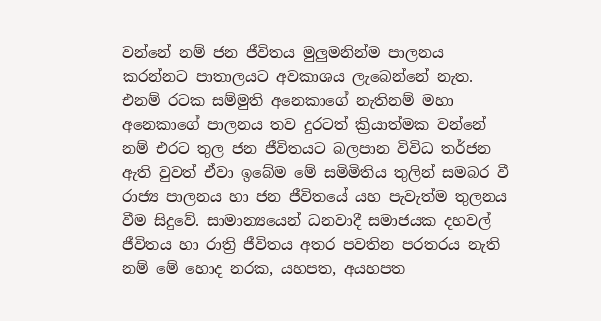වන්නේ නම් ජන ජීවිතය මුලුමනින්ම පාලනය කරන්නට පාතාලයට අවකාශය ලැබෙන්නේ නැත. එනම් රටක සම්මුති අනෙකාගේ නැතිනම් මහා අනෙකාගේ පාලනය තව දුරටත් ක්‍රියාත්මක වන්නේ නම් එරට තුල ජන ජීවිතයට බලපාන විවිධ තර්ජන ඇති වුවත් ඒවා ඉබේම මේ සමිමිතිය තුලින් සමබර වී රාජ්‍ය පාලනය හා ජන ජීවිතයේ යහ පැවැත්ම තුලනය වීම සිදුවේ. සාමාන්‍යයෙන් ධනවාදී සමාජයක දහවල් ජීවිතය හා රාත්‍රි ජීවිතය අතර පවතින පරතරය නැති නම් මේ හොද නරක, යහපත, අයහපත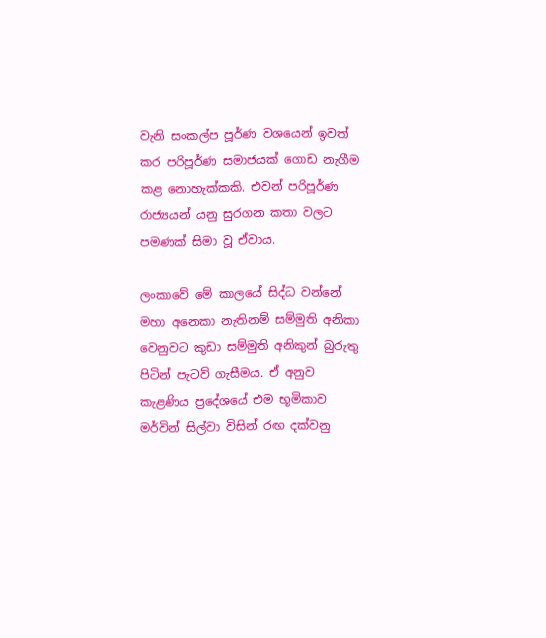වැනි සංකල්ප පූර්ණ වශයෙන් ඉවත් කර පරිපූර්ණ සමාජයක් ගොඩ නැගීම කළ නොහැක්කකි. එවන් පරිපූර්ණ රාජ්‍යයන් යනු සුරගන කතා වලට පමණක් සිමා වූ ඒවාය.

ලංකාවේ මේ කාලයේ සිද්ධ වන්නේ මහා අනෙකා නැතිනම් සම්මුති අනිකා වෙනුවට කුඩා සම්මුති අනිකුන් බුරුතු පිටින් පැටව් ගැසීමය. ඒ අනුව කැළණිය ප්‍රදේශයේ එම භූමිකාව මර්වින් සිල්වා විසින් රඟ දක්වනු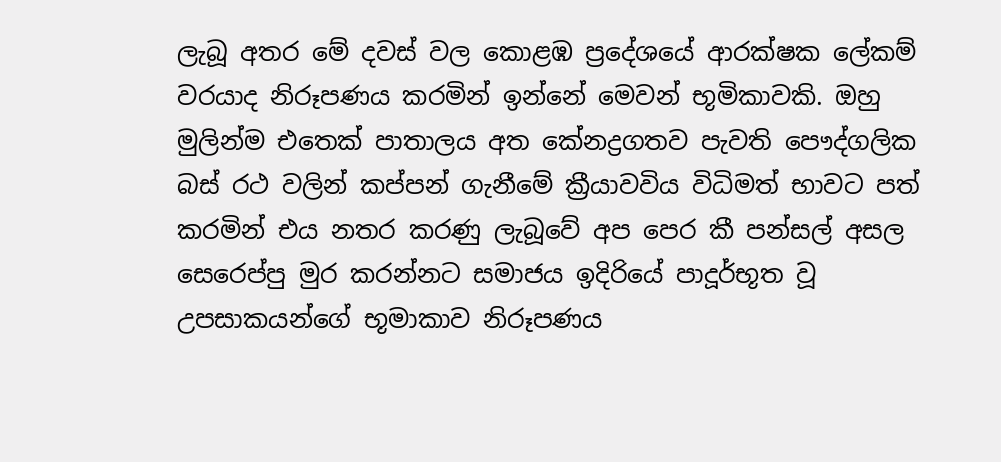ලැබූ අතර මේ දවස් වල කොළඹ ප්‍රදේශයේ ආරක්ෂක ලේකම් වරයාද නිරූපණය කරමින් ඉන්නේ මෙවන් භූමිකාවකි. ඔහු මුලින්ම එතෙක් පාතාලය අත කේනද්‍රගතව පැවති පෞද්ගලික බස් රථ වලින් කප්පන් ගැනීමේ ක්‍රීයාවවිය විධිමත් භාවට පත් කරමින් එය නතර කරණු ලැබූවේ අප පෙර කී පන්සල් අසල සෙරෙප්පු මුර කරන්නට සමාජය ඉදිරියේ පාදූර්භූත වූ උපසාකයන්ගේ භූමාකාව නිරූපණය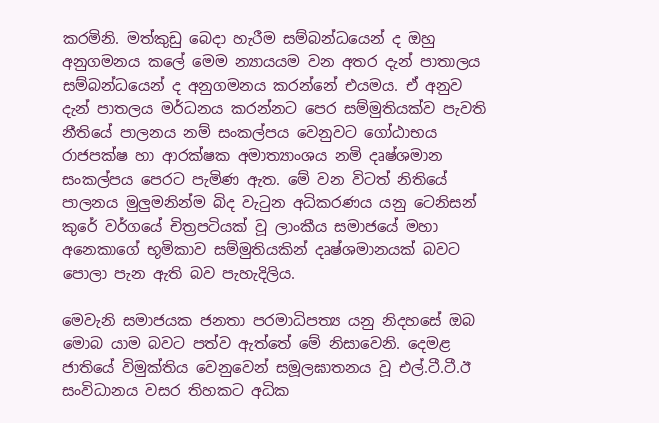කරමිනි. මත්කුඩු බෙදා හැරීම සම්බන්ධයෙන් ද ඔහු අනුගමනය කලේ මෙම න්‍යායයම වන අතර දැන් පාතාලය සම්බන්ධයෙන් ද අනුගමනය කරන්නේ එයමය. ඒ අනුව දැන් පාතලය මර්ධනය කරන්නට පෙර සම්මුතියක්ව පැවති නීතියේ පාලනය නම් සංකල්පය වෙනුවට ගෝඨාභය රාජපක්ෂ හා ආරක්ෂක අමාත්‍යාංශය නමි දෘෂ්ශමාන සංකල්පය පෙරට පැමිණ ඇත. මේ වන විටත් නිතියේ පාලනය මුලුමනින්ම බිද වැටුන අධිකරණය යනු ටෙනිසන් කුරේ වර්ගයේ චිත්‍රපටියක් වූ ලාංකීය සමාජයේ මහා අනෙකාගේ භූමිකාව සම්මුතියකින් දෘෂ්ශමානයක් බවට පොලා පැන ඇති බව පැහැදිලිය.

මෙවැනි සමාජයක ජනතා පරමාධිපත්‍ය යනු නිදහසේ ඔබ මොබ යාම බවට පත්ව ඇත්තේ මේ නිසාවෙනි. දෙමළ ජාතියේ විමුක්තිය වෙනුවෙන් සමූලඝාතනය වූ එල්.ටී.ටී.ඊ සංවිධානය වසර තිහකට අධික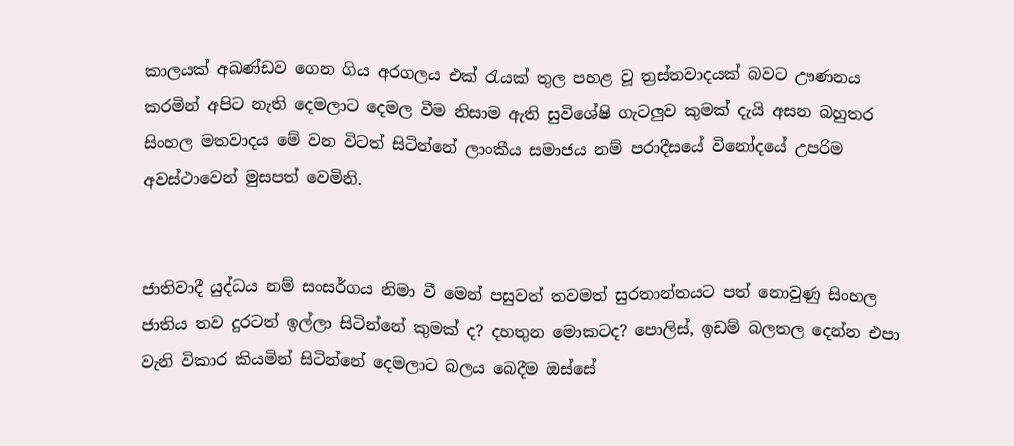කාලයක් අඛණ්ඩව ගෙන ගිය අරගලය එක් රැයක් තුල පහළ වූ ත්‍රස්තවාදයක් බවට ඌණනය කරමින් අපිට නැති දෙමලාට දෙමල වීම නිසාම ඇති සුවිශේෂි ගැටලුව කුමක් දැයි අසන බහුතර සිංහල මතවාදය මේ වන විටත් සිටින්නේ ලාංකීය සමාජය නම් පරාදීසයේ විනෝදයේ උපරිම අවස්ථාවෙන් මුසපත් වෙමිනි.


ජාතිවාදී යුද්ධය නම් සංසර්ගය නිමා වී මෙන් පසුවත් තවමත් සුරතාන්තයට පත් නොවුණු සිංහල ජාතිය තව දුරටත් ඉල්ලා සිටින්නේ කුමක් ද? දහතුන මොකටද? පොලිස්, ඉඩම් බලතල දෙන්න එපා වැනි විකාර කියමින් සිටින්නේ දෙමලාට බලය බෙදීම ඔස්සේ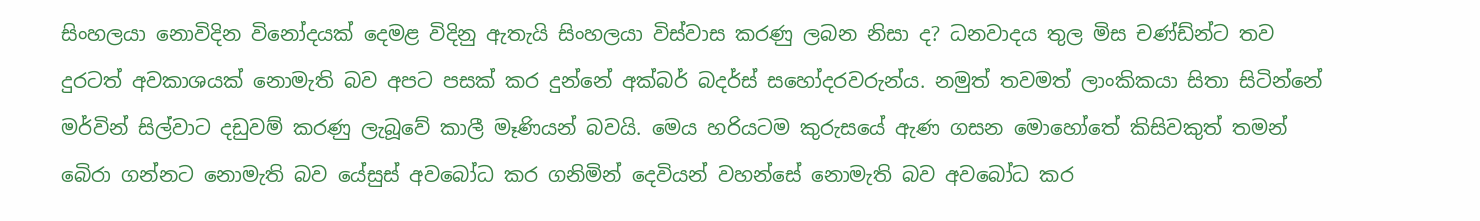සිංහලයා නොවිදින විනෝදයක් දෙමළ විදිනු ඇතැයි සිංහලයා විස්වාස කරණු ලබන නිසා ද? ධනවාදය තුල මිස චණ්ඩ්න්ට තව දුරටත් අවකාශයක් නොමැති බව අපට පසක් කර දුන්නේ අක්බර් බදර්ස් සහෝදරවරුන්ය. නමුත් තවමත් ලාංකිකයා සිතා සිටින්නේ මර්වින් සිල්වාට දඩුවම් කරණු ලැබූවේ කාලී මෑණියන් බවයි. මෙය හරියටම කුරුසයේ ඇණ ගසන මොහෝතේ කිසිවකුත් තමන් බෙිරා ගන්නට නොමැති බව යේසුස් අවබෝධ කර ගනිමින් දෙවියන් වහන්සේ නොමැති බව අවබෝධ කර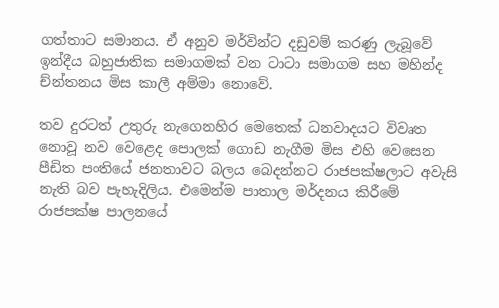ගත්තාට සමානය. ඒ අනුව මර්වින්ට දඩුවම් කරණු ලැබූවේ ඉන්දීය බහුජාතික සමාගමක් වන ටාටා සමාගම සහ මහින්ද ච්න්තනය මිස කාලී අම්මා නොවේ.

තව දුරටත් උතුරු නැගෙනහිර මෙතෙක් ධනවාදයට විවෘත නොවූ නව වෙළෙද පොලක් ගොඩ නැගීම මිස එහි වෙසෙන පීඩිත පංතියේ ජනතාවට බලය බෙදන්නට රාජපක්ෂලාට අවැසි නැති බව පැහැදිලිය. එමෙන්ම පාතාල මර්දනය කිරීමේ රාජපක්ෂ පාලනයේ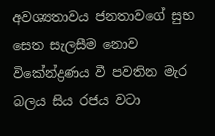අවශ්‍යතාවය ජනතාවගේ සුභ සෙත සැලසීම නොව විකේන්ද්‍රණය වී පවතින මැර බලය සිය රජය වටා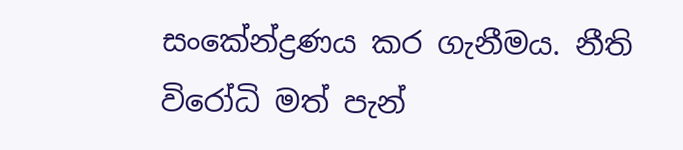සංකේන්ද්‍රණය කර ගැනීමය. නීති විරෝධි මත් පැන්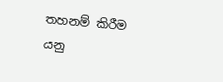තහනම් කිරීම යනු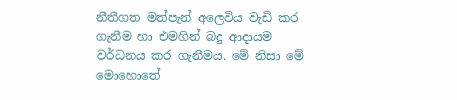නීතීගත මත්පැන් අලෙවිය වැඩි කර ගැනීම හා එමගින් බදු ආදායම වර්ධනය කර ගැනීමය. මේ නිසා මේ මොහොතේ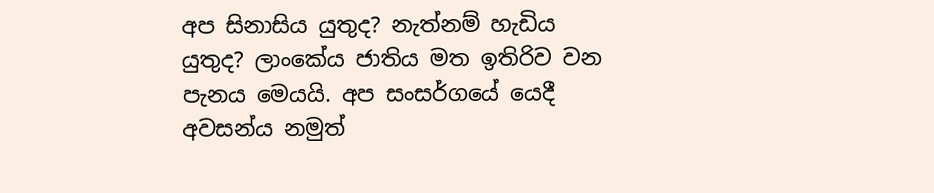අප සිනාසිය යුතුද? නැත්නම් හැඩිය යුතුද? ලාංකේය ජාතිය මත ඉතිරිව වන පැනය මෙයයි. අප සංසර්ගයේ යෙදී අවසන්ය නමුත්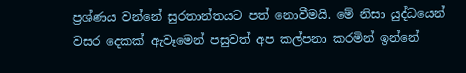ප්‍රශ්ණය වන්නේ සුරතාන්තයට පත් නොවීමයි. මේ නිසා යුද්ධයෙන් වසර දෙකක් ඇවෑමෙන් පසුවත් අප කල්පනා කරමින් ඉන්නේ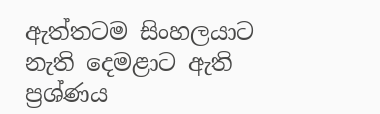ඇත්තටම සිංහලයාට නැති දෙමළාට ඇති ප්‍රශ්ණය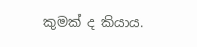කුමක් ද කියාය.